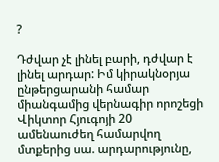?

Դժվար չէ լինել բարի, դժվար է լինել արդար: Իմ կիրակնօրյա ընթերցարանի համար միանգամից վերնագիր որոշեցի Վիկտոր Հյուգոյի 20 ամենաուժեղ համարվող մտքերից սա. արդարությունը,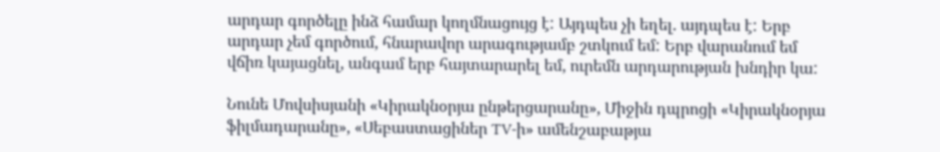արդար գործելը ինձ համար կողմնացույց է: Այդպես չի եղել. այդպես է: Երբ արդար չեմ գործում, հնարավոր արագությամբ շտկում եմ: Երբ վարանում եմ վճիռ կայացնել, անգամ երբ հայտարարել եմ, ուրեմն արդարության խնդիր կա:

Նունե Մովսիսյանի «Կիրակնօրյա ընթերցարանը», Միջին դպրոցի «Կիրակնօրյա ֆիլմադարանը», «Սեբաստացիներ TV-ի» ամենշաբաթյա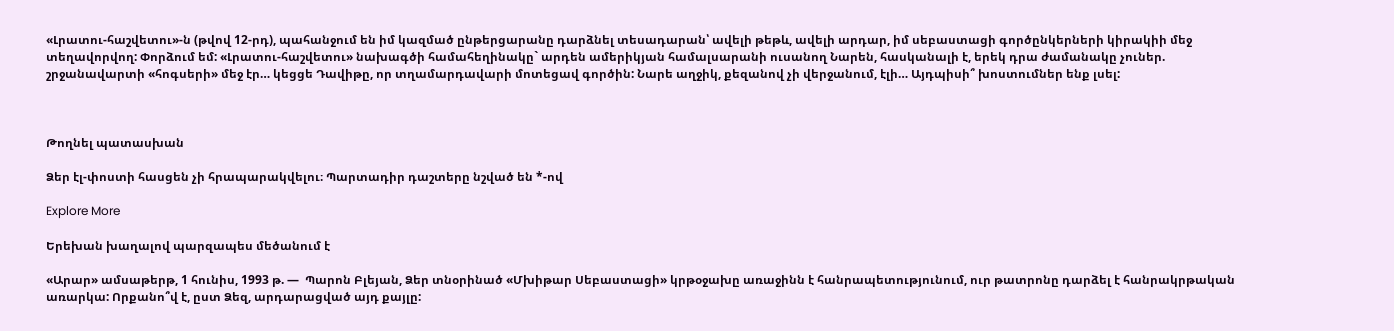«Լրատու-հաշվետու»-ն (թվով 12-րդ), պահանջում են իմ կազմած ընթերցարանը դարձնել տեսադարան՝ ավելի թեթև, ավելի արդար, իմ սեբաստացի գործընկերների կիրակիի մեջ տեղավորվող: Փորձում եմ: «Լրատու-հաշվետու» նախագծի համահեղինակը` արդեն ամերիկյան համալսարանի ուսանող Նարեն, հասկանալի է, երեկ դրա ժամանակը չուներ. շրջանավարտի «հոգսերի» մեջ էր… կեցցե Դավիթը, որ տղամարդավարի մոտեցավ գործին: Նարե աղջիկ, քեզանով չի վերջանում, էլի… Այդպիսի՞ խոստումներ ենք լսել:



Թողնել պատասխան

Ձեր էլ-փոստի հասցեն չի հրապարակվելու։ Պարտադիր դաշտերը նշված են *-ով

Explore More

Երեխան խաղալով պարզապես մեծանում է

«Արար» ամսաթերթ, 1 հունիս, 1993 թ. —  Պարոն Բլեյան, Ձեր տնօրինած «Մխիթար Սեբաստացի» կրթօջախը առաջինն է հանրապետությունում, ուր թատրոնը դարձել է հանրակրթական առարկա: Որքանո՞վ է, ըստ Ձեզ, արդարացված այդ քայլը: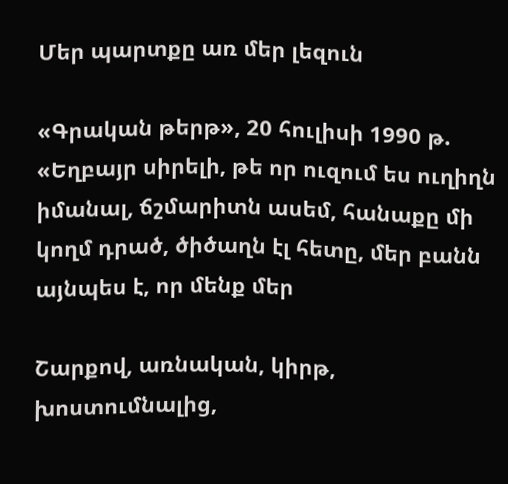Մեր պարտքը առ մեր լեզուն

«Գրական թերթ», 20 հուլիսի 1990 թ. «Եղբայր սիրելի, թե որ ուզում ես ուղիղն իմանալ, ճշմարիտն ասեմ, հանաքը մի կողմ դրած, ծիծաղն էլ հետը, մեր բանն այնպես է, որ մենք մեր

Շարքով, առնական, կիրթ, խոստումնալից,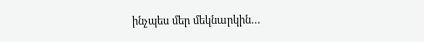ինչպես մեր մեկնարկին…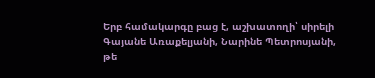Երբ համակարգը բաց է, աշխատողի՝ սիրելի Գայանե Առաքելյանի, Նարինե Պետրոսյանի, թե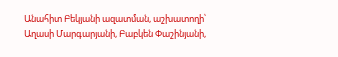Անահիտ Բեկյանի ազատման, աշխատողի՝ Աղասի Մարգարյանի, Բաբկեն Փաշինյանի,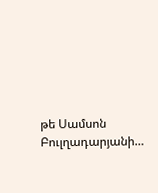թե Սամսոն Բուլղադարյանի…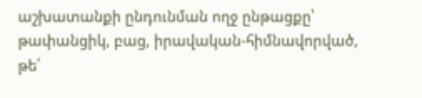աշխատանքի ընդունման ողջ ընթացքը՝ թափանցիկ, բաց, իրավական-հիմնավորված, թե՛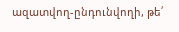ազատվող-ընդունվողի, թե՛